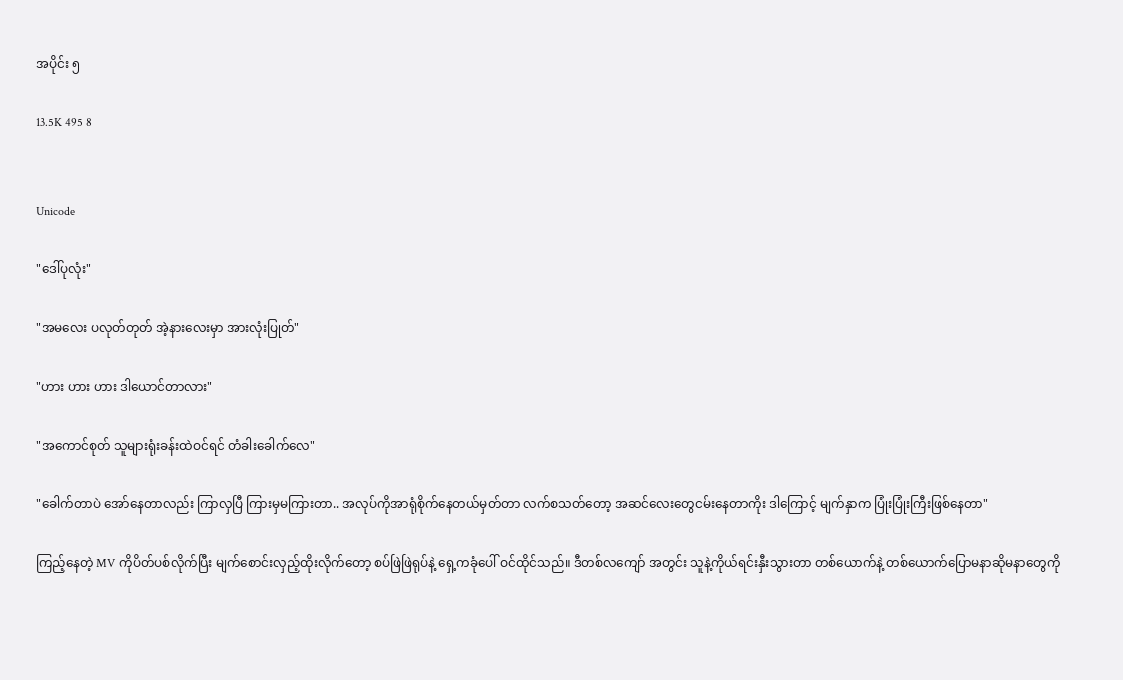အပိုင်း ၅

13.5K 495 8


Unicode

"ဒေါ်ပုလုံး"

"အမလေး ပလုတ်တုတ် အဲ့နားလေးမှာ အားလုံးပြုတ်"

"ဟား ဟား ဟား ဒါယောင်တာလား"

"အကောင်စုတ် သူများရုံးခန်းထဲဝင်ရင် တံခါးခေါက်လေ"

"ခေါက်တာပဲ အော်နေတာလည်း ကြာလှပြီ ကြားမှမကြားတာ.. အလုပ်ကိုအာရုံစိုက်နေတယ်မှတ်တာ လက်စသတ်တော့ အဆင်လေးတွေငမ်းနေတာကိုး ဒါကြောင့် မျက်နှာက ပြုံးပြုံးကြီးဖြစ်နေတာ"

ကြည့်နေတဲ့ MV ကိုပိတ်ပစ်လိုက်ပြီး မျက်စောင်းလှည့်ထိုးလိုက်တော့ စပ်ဖြဲဖြဲရုပ်နဲ့ ရှေ့ကခုံပေါ် ဝင်ထိုင်သည်။ ဒီတစ်လကျော် အတွင်း သူနဲ့ကိုယ်ရင်းနှီးသွားတာ တစ်ယောက်နဲ့ တစ်ယောက်ပြောမနာဆိုမနာတွေကို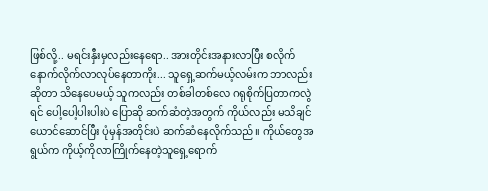ဖြစ်လို့.. မရင်းနှီးမှလည်းနေရော.. အားတိုင်းအနားလာပြီး စလိုက်နောက်လိုက်လာလုပ်နေတာကိုး... သူရှေ့ဆက်မယ့်လမ်းက ဘာလည်းဆိုတာ သိနေပေမယ့် သူကလည်း တစ်ခါတစ်လေ ဂရုစိုက်ပြတာကလွဲရင် ပေါ့ပေါ့ပါးပါးပဲ ပြောဆို ဆက်ဆံတဲ့အတွက် ကိုယ်လည်း မသိချင်ယောင်ဆောင်ပြီး ပုံမှန်အတိုင်းပဲ ဆက်ဆံနေလိုက်သည်။ ကိုယ်တွေအရွယ်က ကိုယ့်ကိုလာကြိုက်နေတဲ့သူရှေ့ရောက်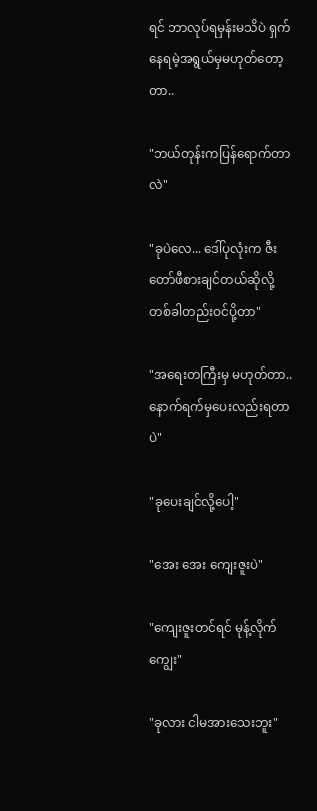ရင် ဘာလုပ်ရမှန်းမသိပဲ ရှက်နေရမဲ့အရွယ်မှမဟုတ်တော့တာ..

"ဘယ်တုန်းကပြန်ရောက်တာလဲ"

"ခုပဲလေ... ဒေါ်ပုလုံးက ဇီးတော်ဖီစားချင်တယ်ဆိုလို့ တစ်ခါတည်းဝင်ပို့တာ"

"အရေးတကြီးမှ မဟုတ်တာ.. နောက်ရက်မှပေးလည်းရတာပဲ"

"ခုပေးချင်လို့ပေါ့"

"အေး အေး ကျေးဇူးပဲ"

"ကျေးဇူးတင်ရင် မုန့်လိုက်ကျွေး"

"ခုလား ငါမအားသေးဘူး"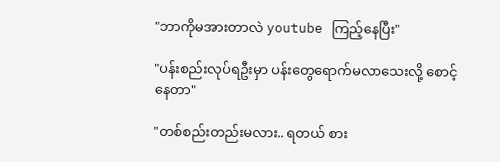"ဘာကိုမအားတာလဲ youtube ကြည့်နေပြီး"

"ပန်းစည်းလုပ်ရဦးမှာ ပန်းတွေရောက်မလာသေးလို့ စောင့်နေတာ"

"တစ်စည်းတည်းမလား.. ရတယ် စား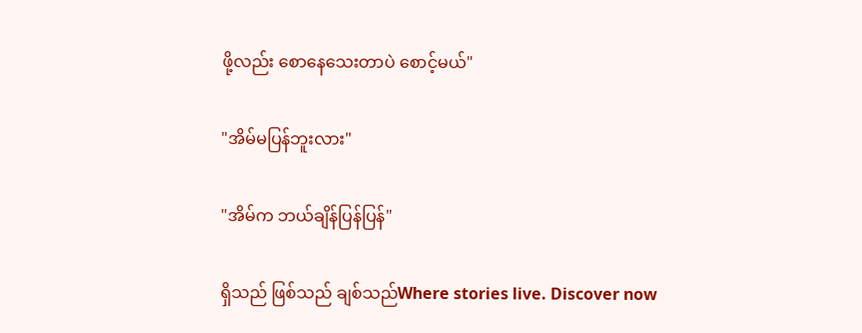ဖို့လည်း စောနေသေးတာပဲ စောင့်မယ်"

"အိမ်မပြန်ဘူးလား"

"အိမ်က ဘယ်ချိန်ပြန်ပြန်"

ရှိသည် ဖြစ်သည် ချစ်သည်Where stories live. Discover now